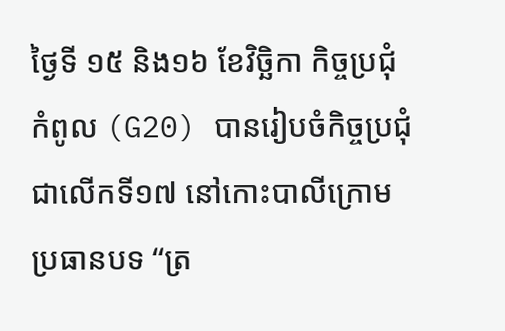ថ្ងៃទី ១៥ និង១៦ ខែវិច្ឆិកា កិច្ចប្រជុំកំពូល (G20) បានរៀបចំកិច្ចប្រជុំជាលើកទី១៧ នៅកោះបាលីក្រោមប្រធានបទ “ត្រ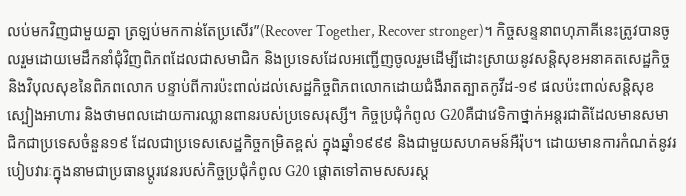លប់មកវិញជាមួយគ្នា ត្រឡប់មកកាន់តែប្រសើរ”(Recover Together, Recover stronger)។ កិច្ចសន្ទនាពហុភាគីនេះត្រូវបានចូលរួមដោយមេដឹកនាំជុំវិញពិភពដែលជាសមាជិក និងប្រទេសដែលអញ្ជើញចូលរួមដើម្បីដោះស្រាយនូវសន្តិសុខអនាគតសេដ្ឋកិច្ច និងវិបុលសុខនៃពិភពលោក បន្ទាប់ពីការប៉ះពាល់ដល់សេដ្ឋកិច្ចពិភពលោកដោយជំងឺរាតត្បាតកូវីដ-១៩ ផលប៉ះពាល់សន្តិសុខស្បៀងអាហារ និងថាមពលដោយការឈ្លានពានរបស់ប្រទេសរុស្សី។ កិច្ចប្រជុំកំពូល G20គឺជាវេទិកាថ្នាក់អន្តរជាតិដែលមានសមាជិកជាប្រទេសចំនួន១៩ ដែលជាប្រទេសសេដ្ឋកិច្ចកម្រិតខ្ពស់ ក្នុងឆ្នាំ១៩៩៩ និងជាមួយសហគមន៍អឺរ៉ុប។ ដោយមានការកំណត់នូវរបៀបវារៈក្នុងនាមជាប្រធានប្តូរវេនរបស់កិច្ចប្រជុំកំពូល G20 ផ្តោតទៅតាមសសរស្ដ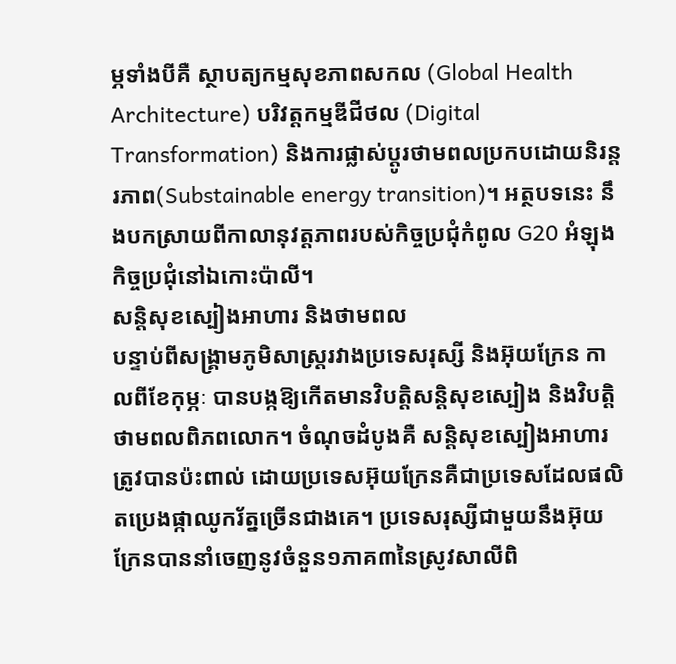ម្ភទាំងបីគឺ ស្ថាបត្យកម្មសុខភាពសកល (Global Health Architecture) បរិវត្តកម្មឌីជីថល (Digital Transformation) និងការផ្លាស់ប្តូរថាមពលប្រកបដោយនិរន្តរភាព(Substainable energy transition)។ អត្ថបទនេះ នឹងបកស្រាយពីកាលានុវត្តភាពរបស់កិច្ចប្រជុំកំពូល G20 អំឡុងកិច្ចប្រជុំនៅឯកោះប៉ាលី។
សន្តិសុខស្បៀងអាហារ និងថាមពល
បន្ទាប់ពីសង្រ្គាមភូមិសាស្ត្ររវាងប្រទេសរុស្សី និងអ៊ុយក្រែន កាលពីខែកុម្ភៈ បានបង្កឱ្យកើតមានវិបត្តិសន្តិសុខស្បៀង និងវិបត្តិថាមពលពិភពលោក។ ចំណុចដំបូងគឺ សន្តិសុខស្បៀងអាហារត្រូវបានប៉ះពាល់ ដោយប្រទេសអ៊ុយក្រែនគឺជាប្រទេសដែលផលិតប្រេងផ្កាឈូករ័ត្នច្រើនជាងគេ។ ប្រទេសរុស្សីជាមួយនឹងអ៊ុយក្រែនបាននាំចេញនូវចំនួន១ភាគ៣នៃស្រូវសាលីពិ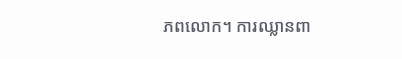ភពលោក។ ការឈ្លានពា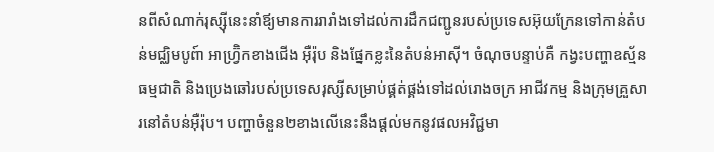នពីសំណាក់រុស្ស៊ីនេះនាំឪ្យមានការរារាំងទៅដល់ការដឹកជញ្ជូនរបស់ប្រទេសអ៊ុយក្រែនទៅកាន់តំបន់មជ្ឈិមបូព៍ា អាហ្វ៊ិ្រកខាងជើង អ៊ឺរ៉ុប និងផ្នែកខ្លះនៃតំបន់អាស៊ី។ ចំណុចបន្ទាប់គឺ កង្វះបញ្ហាឧស្ម័នធម្មជាតិ និងប្រេងឆៅរបស់ប្រទេសរុស្សីសម្រាប់ផ្គត់ផ្គង់ទៅដល់រោងចក្រ អាជីវកម្ម និងក្រុមគ្រួសារនៅតំបន់អ៊ឺរ៉ុប។ បញ្ហាចំនួន២ខាងលើនេះនឹងផ្តល់មកនូវផលអវិជ្ជមា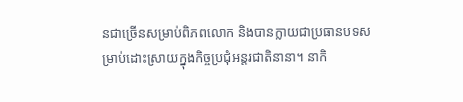នជាច្រើនសម្រាប់ពិភពលោក និងបានក្លាយជាប្រធានបទសម្រាប់ដោះស្រាយក្នុងកិច្ចប្រជុំអន្តរជាតិនានា។ នាកិ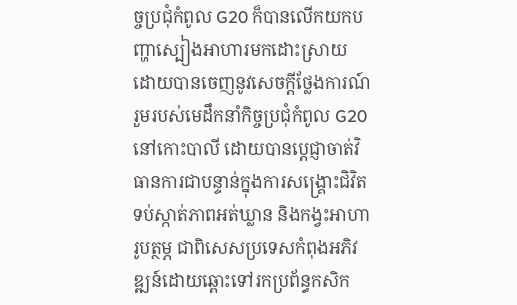ច្ចប្រជុំកំពូល G20 ក៏បានលើកយកបញ្ហាស្បៀងអាហារមកដោះស្រាយ ដោយបានចេញនូវសេចក្តីថ្លែងការណ៍រួមរបស់មេដឹកនាំកិច្ចប្រជុំកំពូល G20 នៅកោះបាលី ដោយបានប្តេជ្ញាចាត់វិធានការជាបន្ទាន់ក្នុងការសង្រ្គោះជិវិត ទប់ស្កាត់ភាពអត់ឃ្លាន និងកង្វះអាហារូបត្ថម្ភ ជាពិសេសប្រទេសកំពុងអភិវឌ្ឍន៍ដោយឆ្ពោះទៅរកប្រព័ន្ធកសិក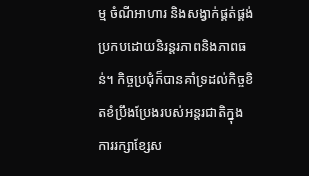ម្ម ចំណីអាហារ និងសង្វាក់ផ្គត់ផ្គង់ប្រកបដោយនិរន្តរភាពនិងភាពធន់។ កិច្ចប្រជុំក៏បានគាំទ្រដល់កិច្ចខិតខំប្រឹងប្រែងរបស់អន្តរជាតិក្នុងការរក្សាខ្សែស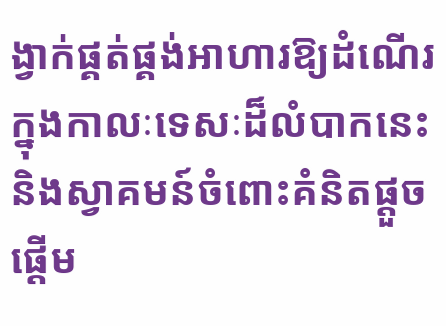ង្វាក់ផ្គត់ផ្គង់អាហារឱ្យដំណើរក្នុងកាលៈទេសៈដ៏លំបាកនេះ និងស្វាគមន៍ចំពោះគំនិតផ្តួចផ្តើម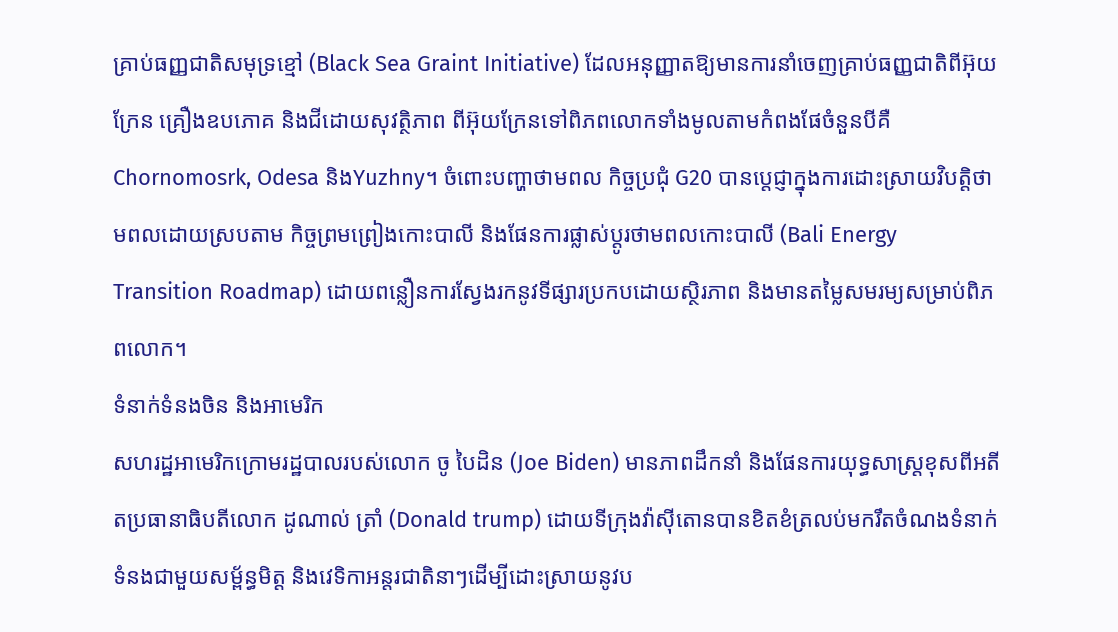គ្រាប់ធញ្ញជាតិសមុទ្រខ្មៅ (Black Sea Graint Initiative) ដែលអនុញ្ញាតឱ្យមានការនាំចេញគ្រាប់ធញ្ញជាតិពីអ៊ុយក្រែន គ្រឿងឧបភោគ និងជីដោយសុវត្ថិភាព ពីអ៊ុយក្រែនទៅពិភពលោកទាំងមូលតាមកំពងផែចំនួនបីគឺ Chornomosrk, Odesa និងYuzhny។ ចំពោះបញ្ហាថាមពល កិច្ចប្រជុំ G20 បានប្តេជ្ញាក្នុងការដោះស្រាយវិបត្តិថាមពលដោយស្របតាម កិច្ចព្រមព្រៀងកោះបាលី និងផែនការផ្លាស់ប្តូរថាមពលកោះបាលី (Bali Energy Transition Roadmap) ដោយពន្លឿនការស្វែងរកនូវទីផ្សារប្រកបដោយស្ថិរភាព និងមានតម្លៃសមរម្យសម្រាប់ពិភពលោក។
ទំនាក់ទំនងចិន និងអាមេរិក
សហរដ្ឋអាមេរិកក្រោមរដ្ឋបាលរបស់លោក ចូ បៃដិន (Joe Biden) មានភាពដឹកនាំ និងផែនការយុទ្ធសាស្រ្តខុសពីអតីតប្រធានាធិបតីលោក ដូណាល់ ត្រាំ (Donald trump) ដោយទីក្រុងវ៉ាស៊ីតោនបានខិតខំត្រលប់មករឹតចំណងទំនាក់ទំនងជាមួយសម្ព័ន្ធមិត្ត និងវេទិកាអន្តរជាតិនាៗដើម្បីដោះស្រាយនូវប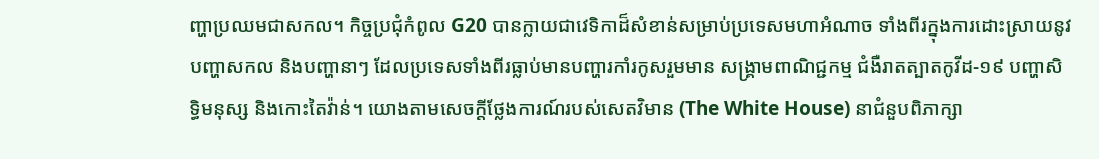ញ្ហាប្រឈមជាសកល។ កិច្ចប្រជុំកំពូល G20 បានក្លាយជាវេទិកាដ៏សំខាន់សម្រាប់ប្រទេសមហាអំណាច ទាំងពីរក្នុងការដោះស្រាយនូវបញ្ហាសកល និងបញ្ហានាៗ ដែលប្រទេសទាំងពីរធ្លាប់មានបញ្ហារកាំរកូសរួមមាន សង្រ្គាមពាណិជ្ជកម្ម ជំងឺរាតត្បាតកូវីដ-១៩ បញ្ហាសិទ្ធិមនុស្ស និងកោះតៃវ៉ាន់។ យោងតាមសេចក្តីថ្លែងការណ៍របស់សេតវិមាន (The White House) នាជំនួបពិភាក្សា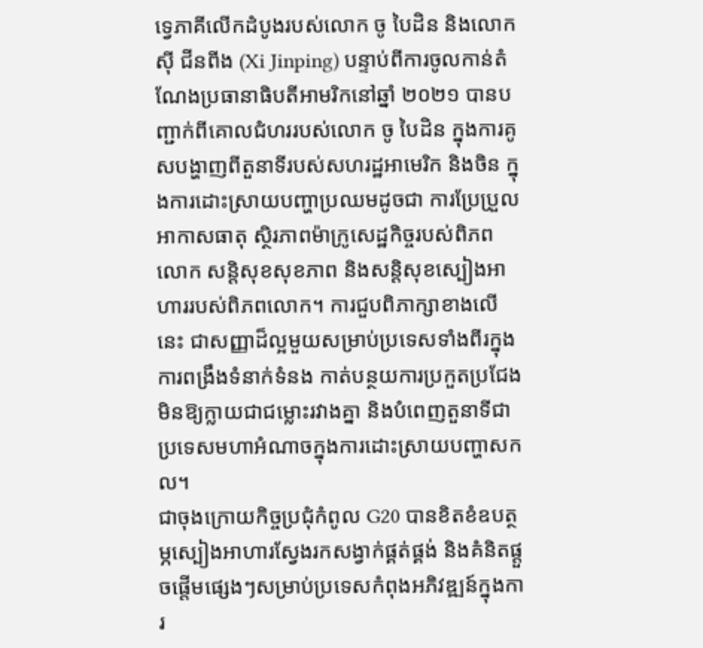ទ្វេភាគីលើកដំបូងរបស់លោក ចូ បៃដិន និងលោក ស៊ី ជីនពីង (Xi Jinping) បន្ទាប់ពីការចូលកាន់តំណែងប្រធានាធិបតីអាមរិកនៅឆ្នាំ ២០២១ បានបញ្ជាក់ពីគោលជំហររបស់លោក ចូ បៃដិន ក្នុងការគូសបង្ហាញពីតួនាទីរបស់សហរដ្ឋអាមេរិក និងចិន ក្នុងការដោះស្រាយបញ្ហាប្រឈមដូចជា ការប្រែប្រួលអាកាសធាតុ ស្ថិរភាពម៉ាក្រូសេដ្ឋកិច្ចរបស់ពិភពលោក សន្តិសុខសុខភាព និងសន្តិសុខស្បៀងអាហាររបស់ពិភពលោក។ ការជួបពិភាក្សាខាងលើនេះ ជាសញ្ញាដ៏ល្អមួយសម្រាប់ប្រទេសទាំងពីរក្នុងការពង្រឹងទំនាក់ទំនង កាត់បន្ថយការប្រកួតប្រជែងមិនឱ្យក្លាយជាជម្លោះរវាងគ្នា និងបំពេញតួនាទីជាប្រទេសមហាអំណាចក្នុងការដោះស្រាយបញ្ហាសកល។
ជាចុងក្រោយកិច្ចប្រជុំកំពូល G20 បានខិតខំឧបត្ថម្ភស្បៀងអាហារស្វែងរកសង្វាក់ផ្គត់ផ្គង់ និងគំនិតផ្តួចផ្តើមផ្សេងៗសម្រាប់ប្រទេសកំពុងអភិវឌ្ឍន៍ក្នុងការ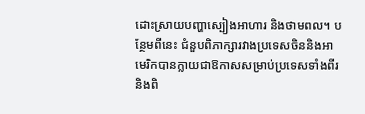ដោះស្រាយបញ្ហាស្បៀងអាហារ និងថាមពល។ បន្ថែមពីនេះ ជំនួបពិភាក្សារវាងប្រទេសចិននិងអាមេរិកបានក្លាយជាឱកាសសម្រាប់ប្រទេសទាំងពីរ និងពិ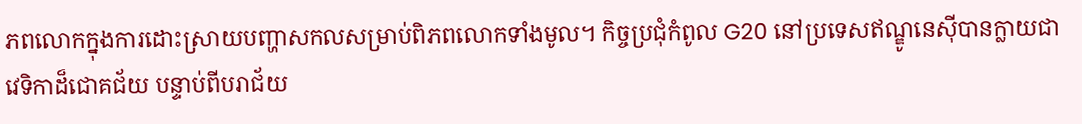ភពលោកក្នុងការដោះស្រាយបញ្ហាសកលសម្រាប់ពិភពលោកទាំងមូល។ កិច្ចប្រជុំកំពូល G20 នៅប្រទេសឥណ្ឌូនេស៊ីបានក្លាយជាវេទិកាដ៏ជោគជ័យ បន្ទាប់ពីបរាជ័យ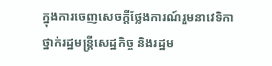ក្នុងការចេញសេចក្តីថ្លែងការណ៍រួមនាវេទិកាថ្នាក់រដ្ឋមន្រ្តីសេដ្ឋកិច្ច និងរដ្ឋម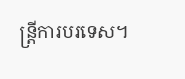ន្រ្តីការបរទេស។